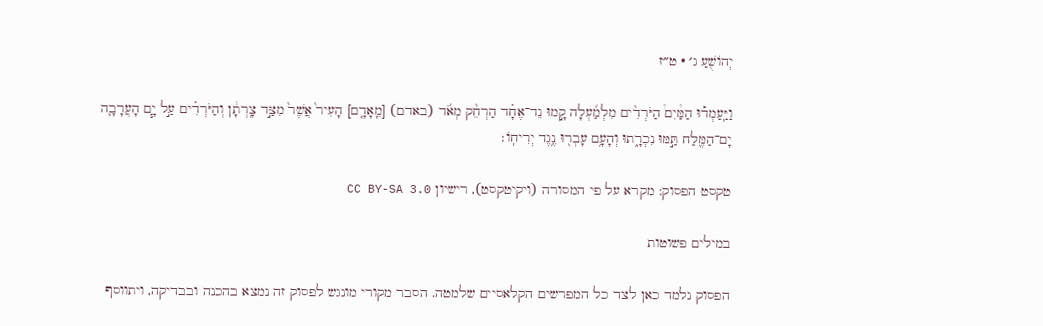יְהוֹשֻׁעַ ג׳ · ט״ז

וַיַּֽעַמְד֡וּ הַמַּ֩יִם֩ הַיֹּרְדִ֨ים מִלְמַ֜עְלָה קָ֣מוּ נֵד־אֶחָ֗ד הַרְחֵ֨ק מְאֹ֜ד (באדם) [מֵֽאָדָ֤ם] הָעִיר֙ אֲשֶׁר֙ מִצַּ֣ד צָֽרְתָ֔ן וְהַיֹּרְדִ֗ים עַ֣ל יָ֧ם הָעֲרָבָ֛ה יָם־הַמֶּ֖לַח תַּ֣מּוּ נִכְרָ֑תוּ וְהָעָ֥ם עָבְר֖וּ נֶ֥גֶד יְרִיחֽוֹ׃

טקסט הפסוק: מקרא על פי המסורה (ויקיטקסט), רישיון CC BY-SA 3.0

במילים פשוטות

הפסוק נלמד כאן לצד כל המפרשים הקלאסיים שלמטה. הסבר מקורי מונגש לפסוק זה נמצא בהכנה ובבדיקה, ויתווסף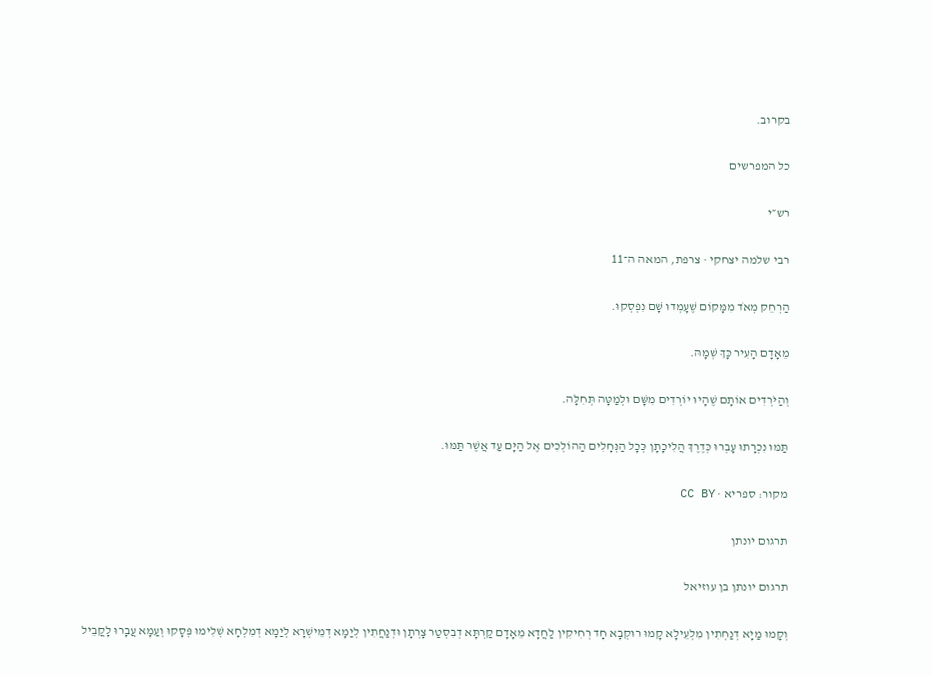בקרוב.

כל המפרשים

רש״י

רבי שלמה יצחקי · צרפת, המאה ה־11

הַרְחֵק מְאֹד מִמָּקוֹם שֶׁעָמְדוּ שָׁם נִפְסְקוּ.

מֵאָדָם הָעִיר כָּךְ שְׁמָהּ.

וְהַיֹּרְדִים אוֹתָם שֶׁהָיוּ יוֹרְדִים מִשָּׁם וּלְמַטָּה תְּחִלָּה.

תַּמּוּ נִכְרָתוּ עָבְרוּ כְּדֶרֶךְ הֲלִיכָתָן כְּכָל הַנְּחָלִים הַהוֹלְכִים אֶל הַיָּם עַד אֲשֶׁר תַּמּוּ.

מקור: ספריא · CC BY

תרגום יונתן

תרגום יונתן בן עוזיאל

וְקָמוּ מַיָא דְנַחְתִין מִלְעֵילָא קָמוּ רוּקְבָא חָד רְחִיקִין לַחֲדָא מֵאָדָם קַרְתָּא דְבִסְטַר צָרְתָן וּדְנַחֲתִין לְיַמָא דְמֵישְׁרָא לְיַמָא דְמִלְחָא שְׁלִימוּ פְּסָקוּ וְעַמָא עֲבָרוּ לָקֳבֵיל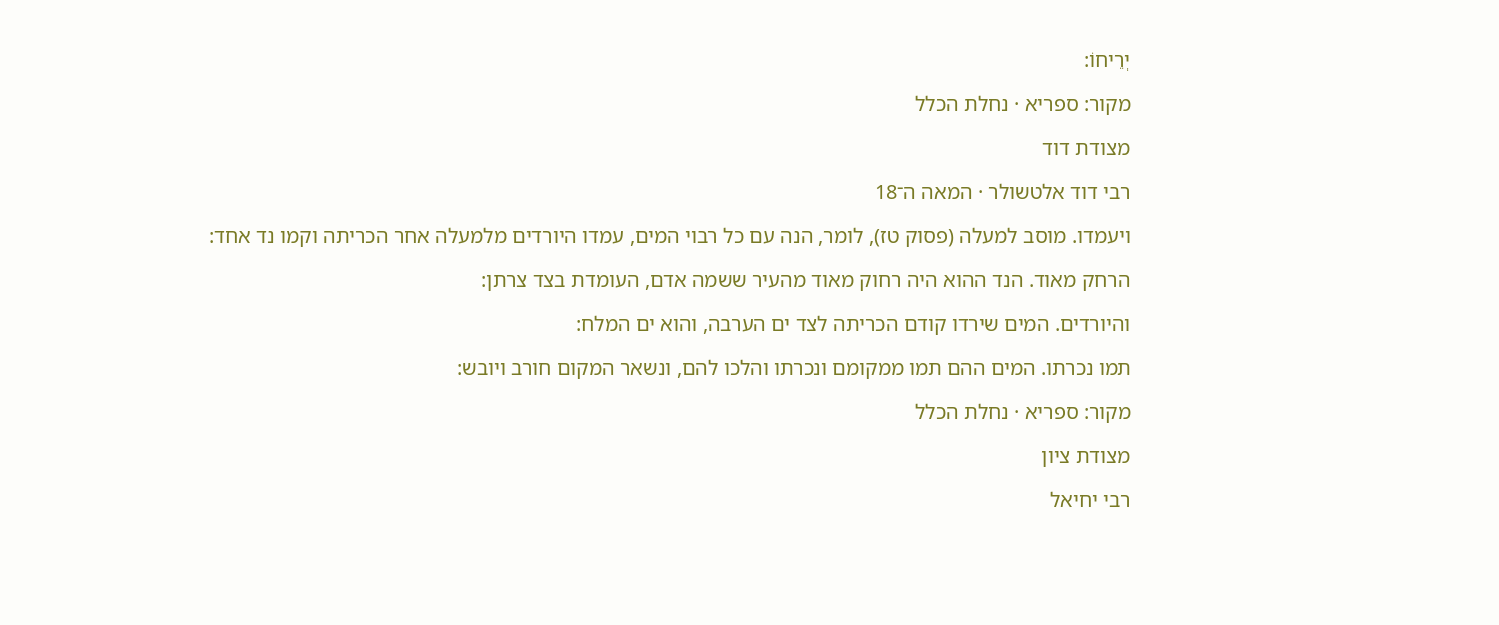יְרֵיחוֹ:

מקור: ספריא · נחלת הכלל

מצודת דוד

רבי דוד אלטשולר · המאה ה־18

ויעמדו. מוסב למעלה (פסוק טז), לומר, הנה עם כל רבוי המים, עמדו היורדים מלמעלה אחר הכריתה וקמו נד אחד:

הרחק מאוד. הנד ההוא היה רחוק מאוד מהעיר ששמה אדם, העומדת בצד צרתן:

והיורדים. המים שירדו קודם הכריתה לצד ים הערבה, והוא ים המלח:

תמו נכרתו. המים ההם תמו ממקומם ונכרתו והלכו להם, ונשאר המקום חורב ויובש:

מקור: ספריא · נחלת הכלל

מצודת ציון

רבי יחיאל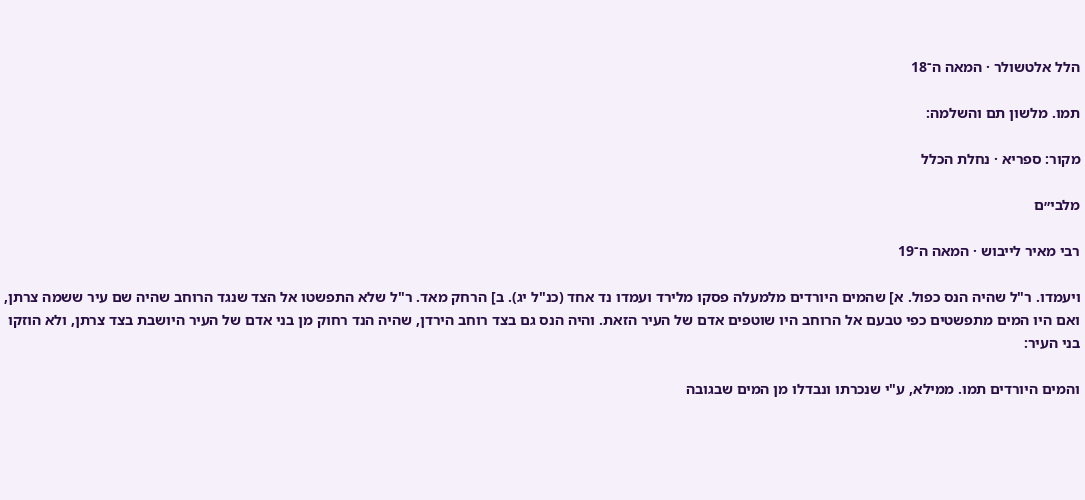הלל אלטשולר · המאה ה־18

תמו. מלשון תם והשלמה:

מקור: ספריא · נחלת הכלל

מלבי״ם

רבי מאיר לייבוש · המאה ה־19

ויעמדו. ר"ל שהיה הנס כפול. א] שהמים היורדים מלמעלה פסקו מלירד ועמדו נד אחד (כנ"ל יג). ב] הרחק מאד. ר"ל שלא התפשטו אל הצד שנגד הרוחב שהיה שם עיר ששמה צרתן, ואם היו המים מתפשטים כפי טבעם אל הרוחב היו שוטפים אדם של העיר הזאת. והיה הנס גם בצד רוחב הירדן, שהיה הנד רחוק מן בני אדם של העיר היושבת בצד צרתן, ולא הוזקו בני העיר:

והמים היורדים תמו. ממילא, ע"י שנכרתו ונבדלו מן המים שבגובה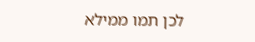לכן תמו ממילא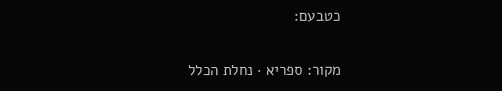כטבעם:

מקור: ספריא · נחלת הכלל